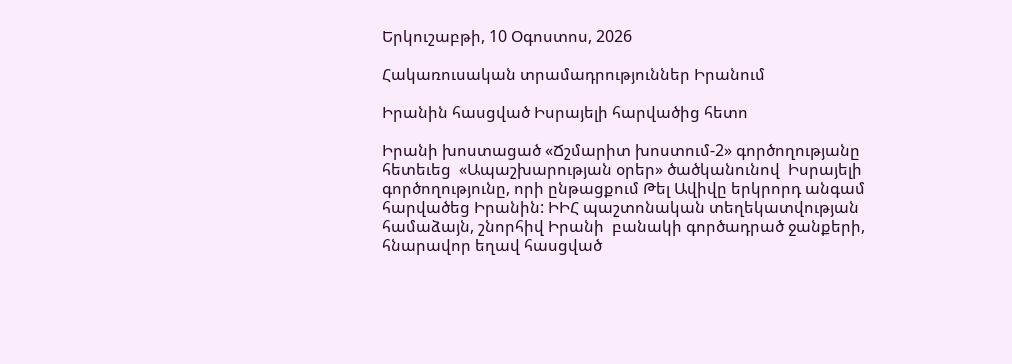Երկուշաբթի, 10 Օգոստոս, 2026

Հակառուսական տրամադրություններ Իրանում

Իրանին հասցված Իսրայելի հարվածից հետո

Իրանի խոստացած «Ճշմարիտ խոստում-2» գործողությանը հետեւեց  «Ապաշխարության օրեր» ծածկանունով  Իսրայելի գործողությունը, որի ընթացքում Թել Ավիվը երկրորդ անգամ հարվածեց Իրանին: ԻԻՀ պաշտոնական տեղեկատվության համաձայն, շնորհիվ Իրանի  բանակի գործադրած ջանքերի,  հնարավոր եղավ հասցված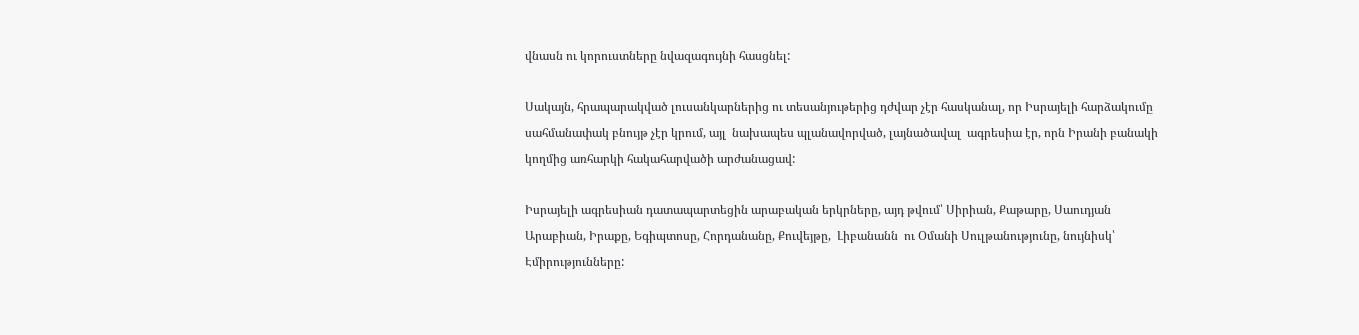վնասն ու կորուստները նվազագույնի հասցնել:

Սակայն, հրապարակված լուսանկարներից ու տեսանյութերից դժվար չէր հասկանալ, որ Իսրայելի հարձակումը սահմանափակ բնույթ չէր կրում, այլ  նախապես պլանավորված, լայնածավալ  ագրեսիա էր, որն Իրանի բանակի կողմից առհարկի հակահարվածի արժանացավ:

Իսրայելի ագրեսիան դատապարտեցին արաբական երկրները, այդ թվում՝ Սիրիան, Քաթարը, Սաուդյան Արաբիան, Իրաքը, Եգիպտոսը, Հորդանանը, Քուվեյթը,  Լիբանանն  ու Օմանի Սուլթանությունը, նույնիսկ՝ Էմիրությունները: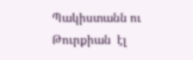Պակիստանն ու Թուրքիան  էլ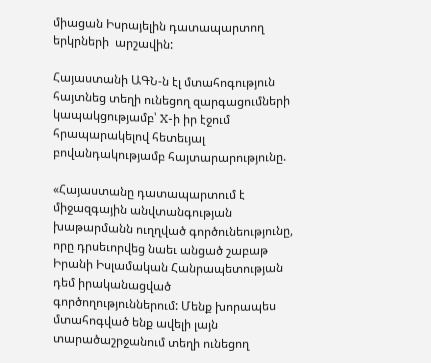միացան Իսրայելին դատապարտող երկրների  արշավին:

Հայաստանի ԱԳՆ-ն էլ մտահոգություն  հայտնեց տեղի ունեցող զարգացումների կապակցությամբ՝ X-ի իր էջում հրապարակելով հետեւյալ բովանդակությամբ հայտարարությունը.

«Հայաստանը դատապարտում է միջազգային անվտանգության խաթարմանն ուղղված գործունեությունը, որը դրսեւորվեց նաեւ անցած շաբաթ Իրանի Իսլամական Հանրապետության դեմ իրականացված գործողություններում: Մենք խորապես մտահոգված ենք ավելի լայն տարածաշրջանում տեղի ունեցող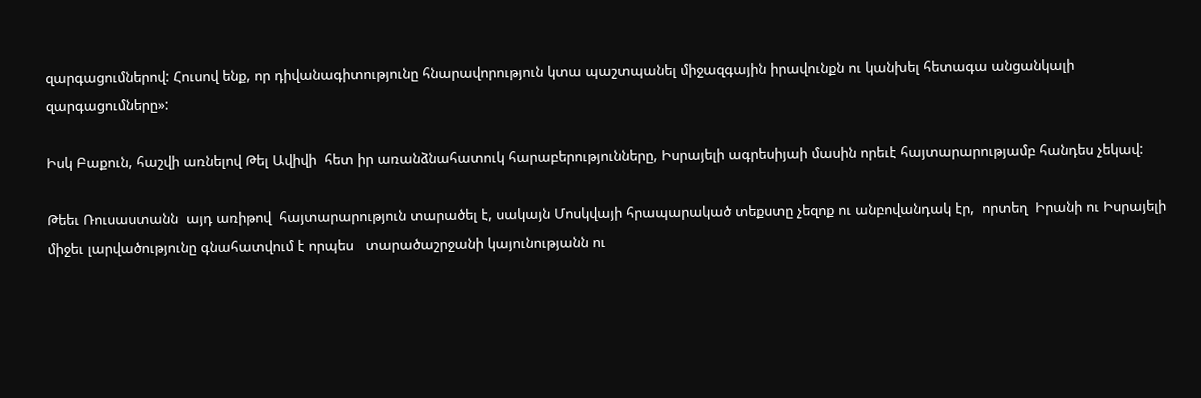զարգացումներով: Հուսով ենք, որ դիվանագիտությունը հնարավորություն կտա պաշտպանել միջազգային իրավունքն ու կանխել հետագա անցանկալի զարգացումները»:

Իսկ Բաքուն, հաշվի առնելով Թել Ավիվի  հետ իր առանձնահատուկ հարաբերությունները, Իսրայելի ագրեսիյաի մասին որեւէ հայտարարությամբ հանդես չեկավ:

Թեեւ Ռուսաստանն  այդ առիթով  հայտարարություն տարածել է, սակայն Մոսկվայի հրապարակած տեքստը չեզոք ու անբովանդակ էր,  որտեղ  Իրանի ու Իսրայելի միջեւ լարվածությունը գնահատվում է որպես   տարածաշրջանի կայունությանն ու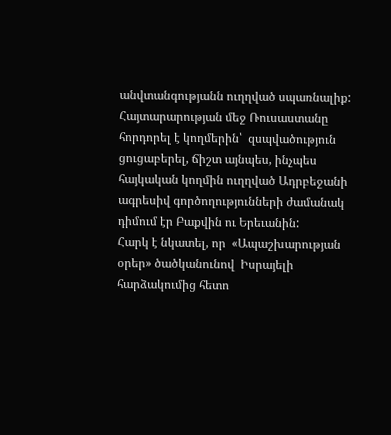անվտանգությանն ուղղված սպառնալիք:   Հայտարարության մեջ Ռուսաստանը հորդորել է կողմերին՝  զսպվածություն ցուցաբերել, ճիշտ այնպես, ինչպես հայկական կողմին ուղղված Ադրբեջանի ագրեսիվ գործողությունների ժամանակ դիմում էր Բաքվին ու Երեւանին:
Հարկ է նկատել, որ  «Ապաշխարության օրեր» ծածկանունով  Իսրայելի հարձակումից հետո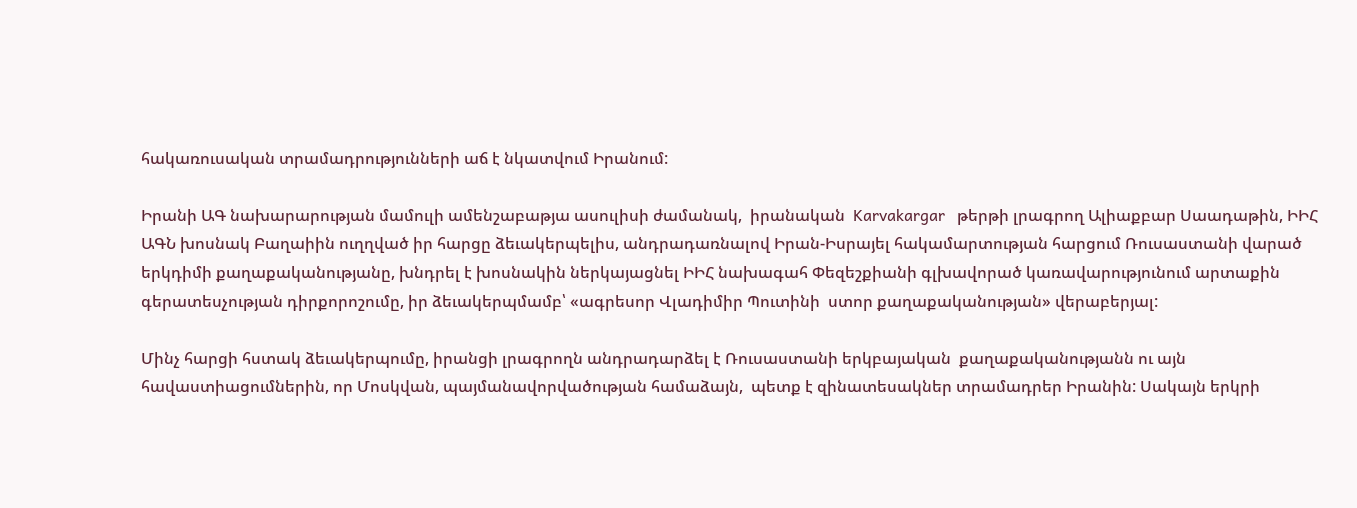հակառուսական տրամադրությունների աճ է նկատվում Իրանում:

Իրանի ԱԳ նախարարության մամուլի ամենշաբաթյա ասուլիսի ժամանակ,  իրանական  Karvakargar   թերթի լրագրող Ալիաքբար Սաադաթին, ԻԻՀ  ԱԳՆ խոսնակ Բաղաիին ուղղված իր հարցը ձեւակերպելիս, անդրադառնալով Իրան-Իսրայել հակամարտության հարցում Ռուսաստանի վարած երկդիմի քաղաքականությանը, խնդրել է խոսնակին ներկայացնել ԻԻՀ նախագահ Փեզեշքիանի գլխավորած կառավարությունում արտաքին գերատեսչության դիրքորոշումը, իր ձեւակերպմամբ՝ «ագրեսոր Վլադիմիր Պուտինի  ստոր քաղաքականության» վերաբերյալ:

Մինչ հարցի հստակ ձեւակերպումը, իրանցի լրագրողն անդրադարձել է Ռուսաստանի երկբայական  քաղաքականությանն ու այն հավաստիացումներին, որ Մոսկվան, պայմանավորվածության համաձայն,  պետք է զինատեսակներ տրամադրեր Իրանին: Սակայն երկրի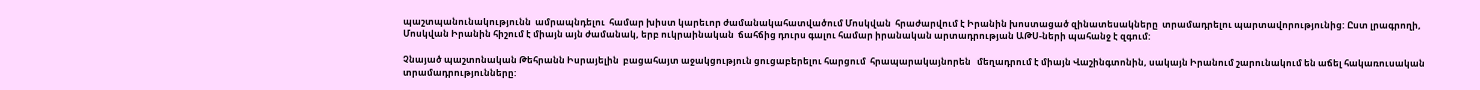պաշտպանունակությունն  ամրապնդելու  համար խիստ կարեւոր ժամանակահատվածում Մոսկվան  հրաժարվում է Իրանին խոստացած զինատեսակները  տրամադրելու պարտավորությունից: Ըստ լրագրողի, Մոսկվան Իրանին հիշում է միայն այն ժամանակ, երբ ուկրաինական  ճահճից դուրս գալու համար իրանական արտադրության ԱԹՍ-ների պահանջ է զգում:

Չնայած պաշտոնական Թեհրանն Իսրայելին  բացահայտ աջակցություն ցուցաբերելու հարցում  հրապարակայնորեն   մեղադրում է միայն Վաշինգտոնին, սակայն Իրանում շարունակում են աճել հակառուսական տրամադրությունները: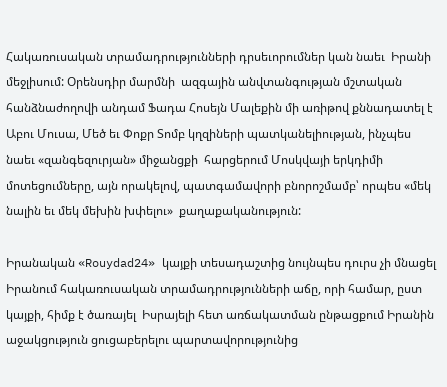Հակառուսական տրամադրությունների դրսեւորումներ կան նաեւ  Իրանի մեջլիսում: Օրենսդիր մարմնի  ազգային անվտանգության մշտական հանձնաժողովի անդամ Ֆադա Հոսեյն Մալեքին մի առիթով քննադատել է  Աբու Մուսա, Մեծ եւ Փոքր Տոմբ կղզիների պատկանելիության, ինչպես նաեւ «զանգեզուրյան» միջանցքի  հարցերում Մոսկվայի երկդիմի մոտեցումները, այն որակելով, պատգամավորի բնորոշմամբ՝ որպես «մեկ նալին եւ մեկ մեխին խփելու»  քաղաքականություն:

Իրանական «Rouydad24» կայքի տեսադաշտից նույնպես դուրս չի մնացել Իրանում հակառուսական տրամադրությունների աճը, որի համար, ըստ կայքի, հիմք է ծառայել  Իսրայելի հետ առճակատման ընթացքում Իրանին աջակցություն ցուցաբերելու պարտավորությունից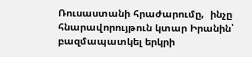Ռուսաստանի հրաժարումը,  ինչը հնարավորույթուն կտար Իրանին՝ բազմապատկել երկրի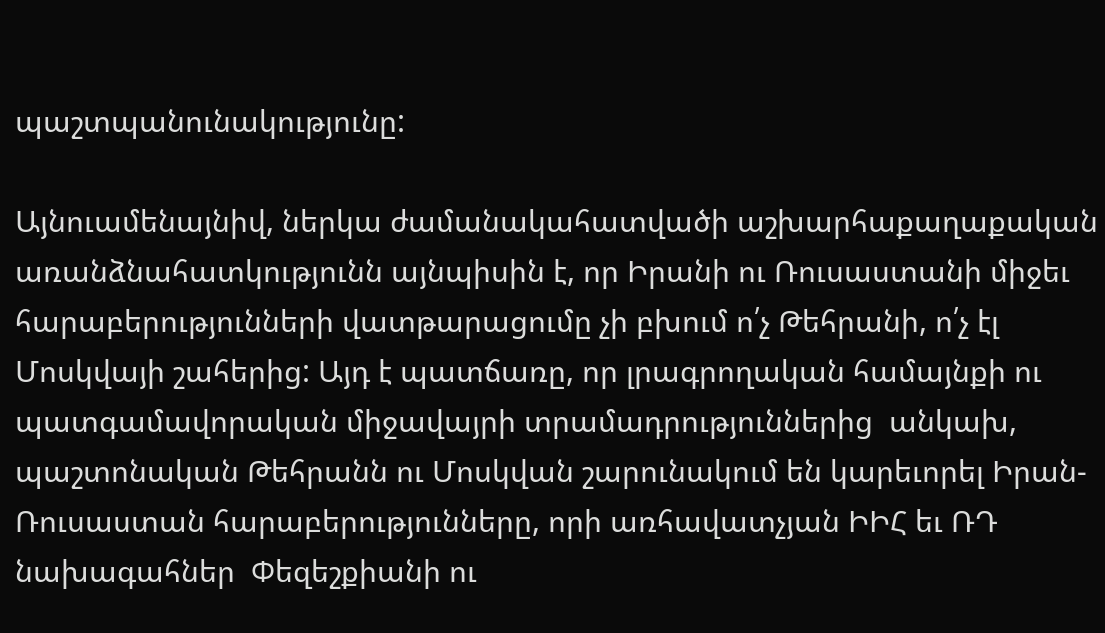պաշտպանունակությունը:

Այնուամենայնիվ, ներկա ժամանակահատվածի աշխարհաքաղաքական առանձնահատկությունն այնպիսին է, որ Իրանի ու Ռուսաստանի միջեւ հարաբերությունների վատթարացումը չի բխում ո՛չ Թեհրանի, ո՛չ էլ Մոսկվայի շահերից: Այդ է պատճառը, որ լրագրողական համայնքի ու պատգամավորական միջավայրի տրամադրություններից  անկախ, պաշտոնական Թեհրանն ու Մոսկվան շարունակում են կարեւորել Իրան-Ռուսաստան հարաբերությունները, որի առհավատչյան ԻԻՀ եւ ՌԴ նախագահներ  Փեզեշքիանի ու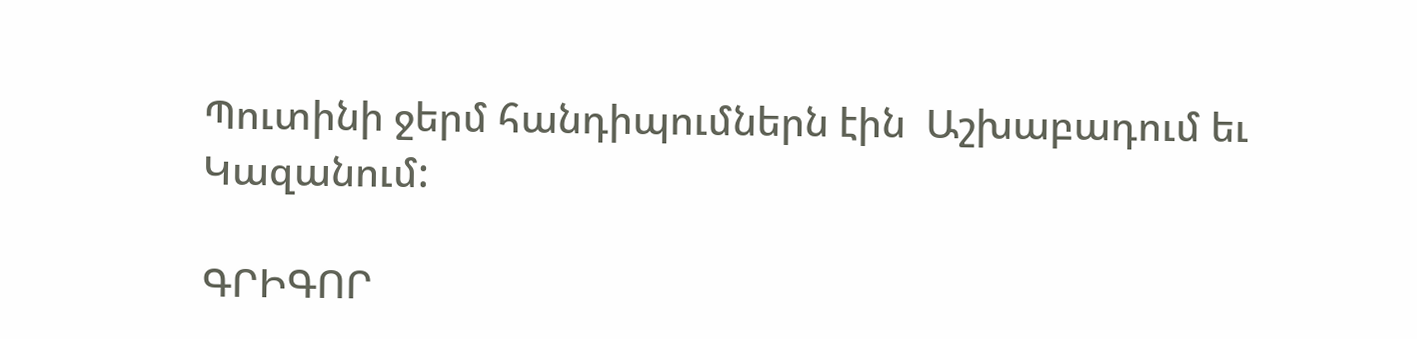Պուտինի ջերմ հանդիպումներն էին  Աշխաբադում եւ Կազանում:

ԳՐԻԳՈՐ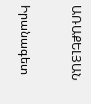ԱՌԱՔԵԼՅԱՆ

Իրանագետ